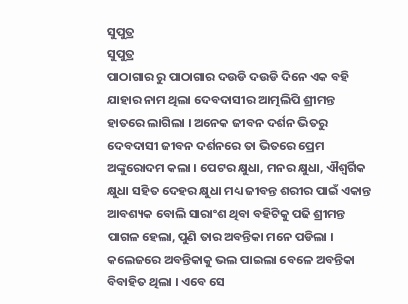ସୁପୁତ୍ର
ସୁପୁତ୍ର
ପାଠାଗାର ରୁ ପାଠାଗାର ଦଉଡି ଦଉଡି ଦିନେ ଏକ ବହି ଯାହାର ନାମ ଥିଲା ଦେବଦାସୀର ଆତ୍ମଲିପି ଶ୍ରୀମନ୍ତ ହାତରେ ଲାଗିଲା । ଅନେକ ଜୀବନ ଦର୍ଶନ ଭିତରୁ ଦେବଦାସୀ ଜୀବନ ଦର୍ଶନରେ ତା ଭିତରେ ପ୍ରେମ ଅଙ୍କୁରୋଦମ କଲା । ପେଟର କ୍ଷୁଧା, ମନର କ୍ଷୁଧା, ଐଶ୍ଵର୍ଗିକ କ୍ଷୁଧା ସହିତ ଦେହର କ୍ଷୁଧା ମଧ୍ୟ ଜୀବନ୍ତ ଶରୀର ପାଇଁ ଏକାନ୍ତ ଆବଶ୍ୟକ ବୋଲି ସାରାଂଶ ଥିବା ବହିଟିକୁ ପଢି ଶ୍ରୀମନ୍ତ ପାଗଳ ହେଲା, ପୁଣି ତାର ଅବନ୍ତିକା ମନେ ପଡିଲା । କଲେଜରେ ଅବନ୍ତିକାକୁ ଭଲ ପାଇଲା ବେଳେ ଅବନ୍ତିକା ବିବାହିତ ଥିଲା । ଏବେ ସେ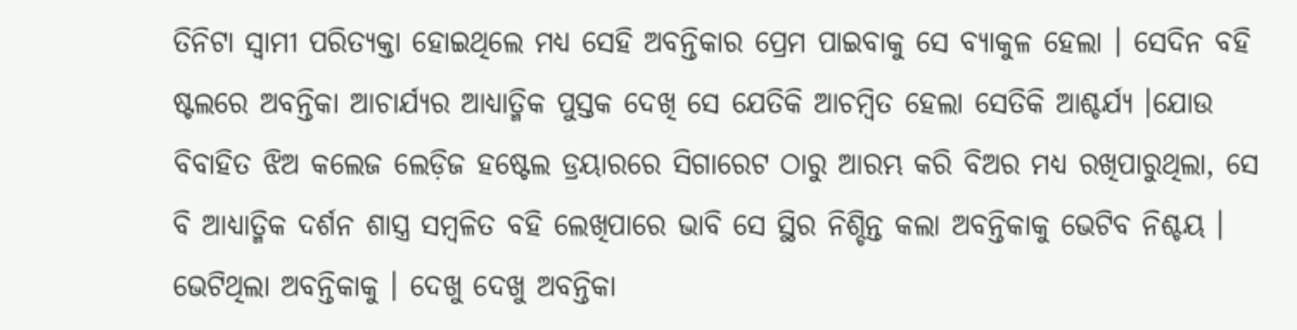ତିନିଟା ସ୍ୱାମୀ ପରିତ୍ୟକ୍ତା ହୋଇଥିଲେ ମଧ୍ୟ ସେହି ଅବନ୍ତିକାର ପ୍ରେମ ପାଇବାକୁ ସେ ବ୍ୟାକୁଳ ହେଲା । ସେଦିନ ବହି ଷ୍ଟଲରେ ଅବନ୍ତିକା ଆଚାର୍ଯ୍ୟର ଆଧ୍ୟାତ୍ମିକ ପୁସ୍ତକ ଦେଖି ସେ ଯେତିକି ଆଚମ୍ବିତ ହେଲା ସେତିକି ଆଶ୍ଚର୍ଯ୍ୟ ।ଯୋଉ ବିବାହିତ ଝିଅ କଲେଜ ଲେଡ଼ିଜ ହଷ୍ଟେଲ ଡ୍ରୟାରରେ ସିଗାରେଟ ଠାରୁ ଆରମ୍ଭ କରି ବିଅର ମଧ୍ୟ ରଖିପାରୁଥିଲା, ସେ ବି ଆଧ୍ୟାତ୍ମିକ ଦର୍ଶନ ଶାସ୍ତ୍ର ସମ୍ବଳିତ ବହି ଲେଖିପାରେ ଭାବି ସେ ସ୍ଥିର ନିଶ୍ଚିନ୍ତ କଲା ଅବନ୍ତିକାକୁ ଭେଟିବ ନିଶ୍ଚୟ ।
ଭେଟିଥିଲା ଅବନ୍ତିକାକୁ । ଦେଖୁ ଦେଖୁ ଅବନ୍ତିକା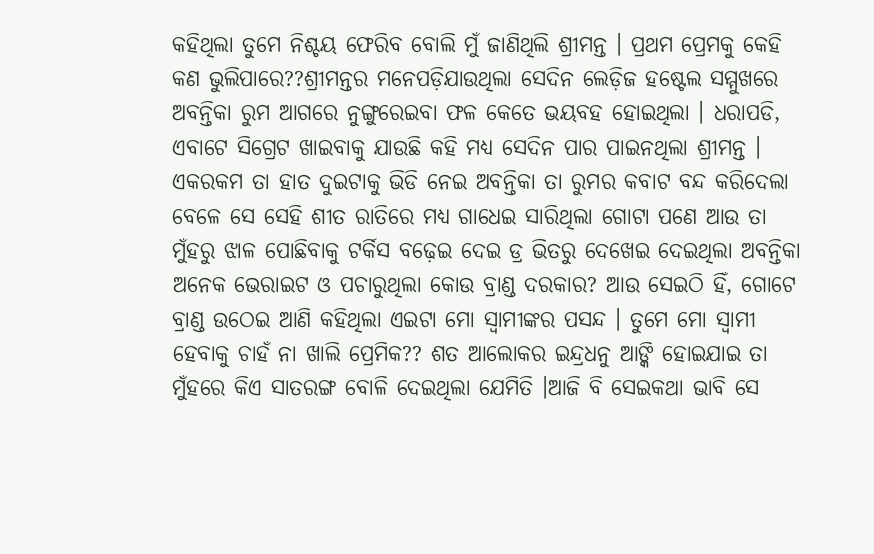କହିଥିଲା ତୁମେ ନିଶ୍ଚୟ ଫେରିବ ବୋଲି ମୁଁ ଜାଣିଥିଲି ଶ୍ରୀମନ୍ତ । ପ୍ରଥମ ପ୍ରେମକୁ କେହି କଣ ଭୁଲିପାରେ??ଶ୍ରୀମନ୍ତର ମନେପଡ଼ିଯାଉଥିଲା ସେଦିନ ଲେଡ଼ିଜ ହଷ୍ଟେଲ ସମ୍ମୁଖରେ ଅବନ୍ତିକା ରୁମ ଆଗରେ ନୁଙ୍ଗୁରେଇବା ଫଳ କେତେ ଭୟବହ ହୋଇଥିଲା । ଧରାପଡି, ଏବାଟେ ସିଗ୍ରେଟ ଖାଇବାକୁ ଯାଉଛି କହି ମଧ୍ୟ ସେଦିନ ପାର ପାଇନଥିଲା ଶ୍ରୀମନ୍ତ । ଏକରକମ ତା ହାତ ଦୁଇଟାକୁ ଭିଡି ନେଇ ଅବନ୍ତିକା ତା ରୁମର କବାଟ ବନ୍ଦ କରିଦେଲା ବେଳେ ସେ ସେହି ଶୀତ ରାତିରେ ମଧ୍ୟ ଗାଧେଇ ସାରିଥିଲା ଗୋଟା ପଣେ ଆଉ ତା ମୁଁହରୁ ଝାଳ ପୋଛିବାକୁ ଟର୍କିସ ବଢ଼େଇ ଦେଇ ଡ୍ର ଭିତରୁ ଦେଖେଇ ଦେଇଥିଲା ଅବନ୍ତିକା ଅନେକ ଭେରାଇଟ ଓ ପଚାରୁଥିଲା କୋଉ ବ୍ରାଣ୍ଡ ଦରକାର? ଆଉ ସେଇଠି ହିଁ, ଗୋଟେ ବ୍ରାଣ୍ଡ ଉଠେଇ ଆଣି କହିଥିଲା ଏଇଟା ମୋ ସ୍ୱାମୀଙ୍କର ପସନ୍ଦ । ତୁମେ ମୋ ସ୍ୱାମୀ ହେବାକୁ ଚାହଁ ନା ଖାଲି ପ୍ରେମିକ?? ଶତ ଆଲୋକର ଇନ୍ଦ୍ରଧନୁ ଆଙ୍କି ହୋଇଯାଇ ତା ମୁଁହରେ କିଏ ସାତରଙ୍ଗ ବୋଳି ଦେଇଥିଲା ଯେମିତି ।ଆଜି ବି ସେଇକଥା ଭାବି ସେ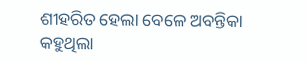ଶୀହରିତ ହେଲା ବେଳେ ଅବନ୍ତିକା କହୁଥିଲା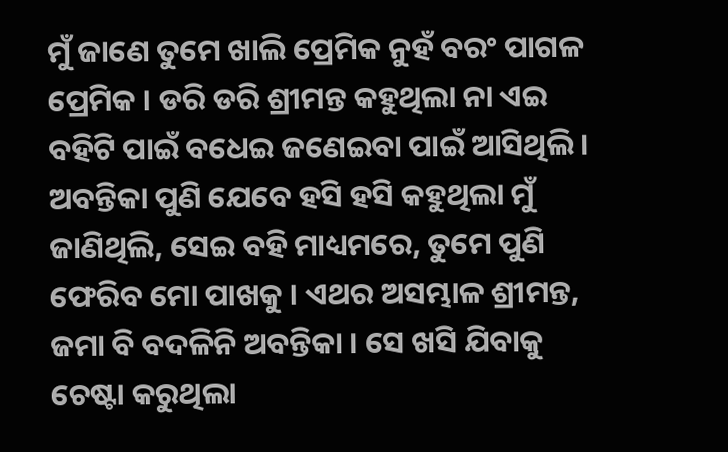ମୁଁ ଜାଣେ ତୁମେ ଖାଲି ପ୍ରେମିକ ନୁହଁ ବରଂ ପାଗଳ ପ୍ରେମିକ । ଡରି ଡରି ଶ୍ରୀମନ୍ତ କହୁଥିଲା ନା ଏଇ ବହିଟି ପାଇଁ ବଧେଇ ଜଣେଇବା ପାଇଁ ଆସିଥିଲି । ଅବନ୍ତିକା ପୁଣି ଯେବେ ହସି ହସି କହୁଥିଲା ମୁଁ ଜାଣିଥିଲି, ସେଇ ବହି ମାଧ୍ୟମରେ, ତୁମେ ପୁଣି ଫେରିବ ମୋ ପାଖକୁ । ଏଥର ଅସମ୍ଭାଳ ଶ୍ରୀମନ୍ତ, ଜମା ବି ବଦଳିନି ଅବନ୍ତିକା । ସେ ଖସି ଯିବାକୁ ଚେଷ୍ଟା କରୁଥିଲା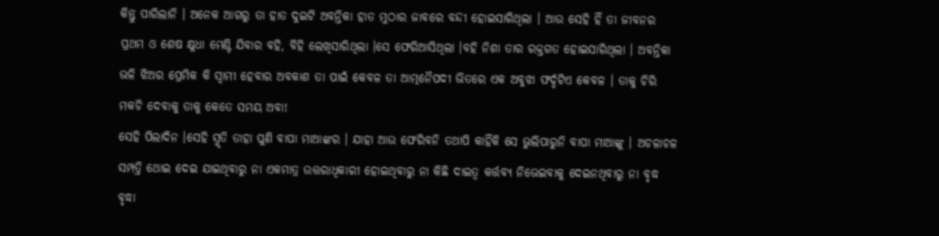କିନ୍ତୁ ପାରିଲାନି । ଅନେକ ଆଗରୁ ତା ହାତ ଦୁଇଟି ଅବନ୍ତିକା ହାତ ମୁଠାର ଜାବରେ ବନ୍ଦୀ ହୋଇସାରିଥିଲା । ଆଉ ସେହି ହିଁ ତା ଜୀବନର ପ୍ରଥମ ଓ ଶେଷ କ୍ଷୁଧା ମେଣ୍ଟି ଯିବାର ବହି, ବିହି ଲେଖିସାରିଥିଲା ।ସେ ଫେରିଆସିଥିଲା ।ବହି ନିଶା ତାର ରକ୍ତଗତ ହୋଇସାରିଥିଲା । ଅବନ୍ତିକା ଭଳି ଝିଅର ପ୍ରେମିକ କି ସ୍ୱାମୀ ହେବାର ଅବକାଶ ତା ପାଇଁ କେବଳ ତା ଆତ୍ମନୈପଦୀ ଭିତରେ ଏକ ଅବୁଝା ଫର୍ଦ୍ଦଟିଏ କେବଳ । ତାକୁ ଚିରି ମକଚି ଦେବାକୁ ତାକୁ କେତେ ସମୟ ଅବା!
ସେହି ପିଲାଦିନ ।ସେହି ସ୍ମୃତି ତାହା ପୁଣି ବାପା ମାଆଙ୍କର । ଯାହା ଆଉ ଫେରିବନି ତଥାପି କାହିଁକି ସେ ଭୁଲିପାରୁନି ବାପା ମାଆଙ୍କୁ । ଅଚଳାଚଳ ସମ୍ପତ୍ତି ଥୋଇ ଦେଇ ଯାଇଥିବାରୁ ନା ଏକମାତ୍ର ଉତ୍ତରାଧିକାରୀ ହୋଇଥିବାରୁ ନା କିଛି ଦାଇତ୍ୱ କର୍ତ୍ତବ୍ୟ ନିଭେଇବାକୁ ଦେଇନଥିବାରୁ ନା ବୃଦ୍ଧ ବୃଦ୍ଧା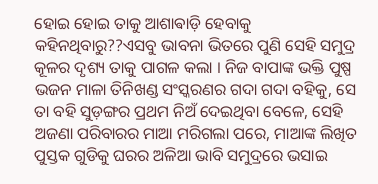ହୋଇ ହୋଇ ତାକୁ ଆଶାଵାଡ଼ି ହେବାକୁ କହିନଥିବାରୁ??ଏସବୁ ଭାବନା ଭିତରେ ପୁଣି ସେହି ସମୁଦ୍ର କୂଳର ଦୃଶ୍ୟ ତାକୁ ପାଗଳ କଲା । ନିଜ ବାପାଙ୍କ ଭକ୍ତି ପୁଷ୍ପ ଭଜନ ମାଳା ତିନିଖଣ୍ଡ ସଂସ୍କରଣର ଗଦା ଗଦା ବହିକୁ, ସେ ତା ବହି ସୁଡ଼ଙ୍ଗର ପ୍ରଥମ ନିଅଁ ଦେଇଥିବା ବେଳେ, ସେହି ଅଜଣା ପରିବାରର ମାଆ ମରିଗଲା ପରେ, ମାଆଙ୍କ ଲିଖିତ ପୁସ୍ତକ ଗୁଡିକୁ ଘରର ଅଳିଆ ଭାବି ସମୁଦ୍ରରେ ଭସାଇ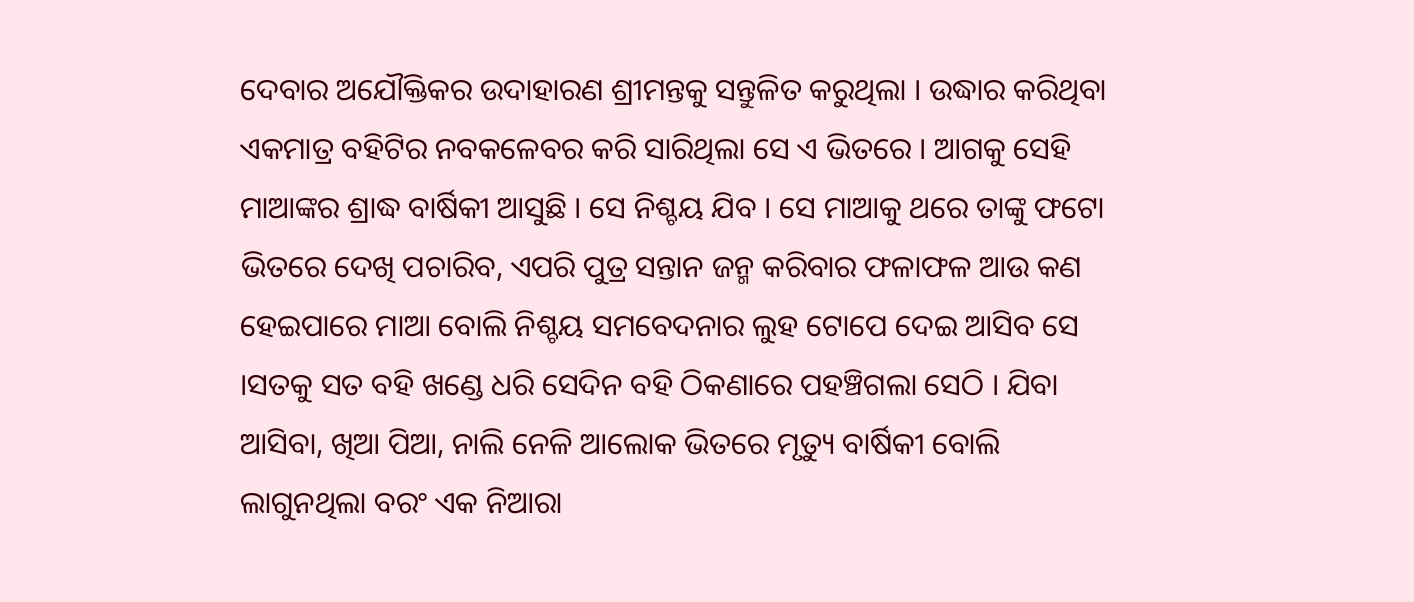ଦେବାର ଅଯୌକ୍ତିକର ଉଦାହାରଣ ଶ୍ରୀମନ୍ତକୁ ସନ୍ତୁଳିତ କରୁଥିଲା । ଉଦ୍ଧାର କରିଥିବା ଏକମାତ୍ର ବହିଟିର ନବକଳେବର କରି ସାରିଥିଲା ସେ ଏ ଭିତରେ । ଆଗକୁ ସେହି ମାଆଙ୍କର ଶ୍ରାଦ୍ଧ ବାର୍ଷିକୀ ଆସୁଛି । ସେ ନିଶ୍ଚୟ ଯିବ । ସେ ମାଆକୁ ଥରେ ତାଙ୍କୁ ଫଟୋ ଭିତରେ ଦେଖି ପଚାରିବ, ଏପରି ପୁତ୍ର ସନ୍ତାନ ଜନ୍ମ କରିବାର ଫଳାଫଳ ଆଉ କଣ ହେଇପାରେ ମାଆ ବୋଲି ନିଶ୍ଚୟ ସମବେଦନାର ଲୁହ ଟୋପେ ଦେଇ ଆସିବ ସେ ।ସତକୁ ସତ ବହି ଖଣ୍ଡେ ଧରି ସେଦିନ ବହି ଠିକଣାରେ ପହଞ୍ଚିଗଲା ସେଠି । ଯିବା ଆସିବା, ଖିଆ ପିଆ, ନାଲି ନେଳି ଆଲୋକ ଭିତରେ ମୃତ୍ୟୁ ବାର୍ଷିକୀ ବୋଲି ଲାଗୁନଥିଲା ବରଂ ଏକ ନିଆରା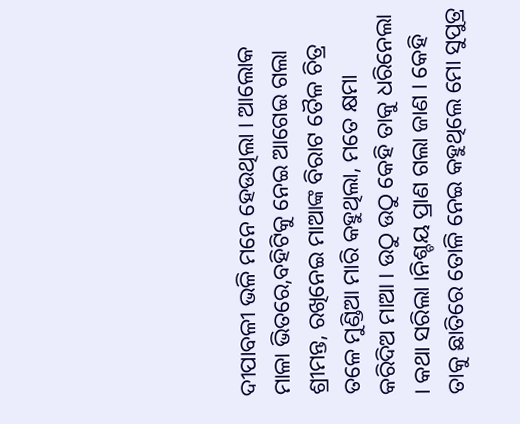ଦୀପାବଳୀ ଭଳି ମନେ ହେଉଥିଲା । ଆଲୋକ ମାଳା ଭିତରେ,ବହିଟିକୁ ନେଇ ଆଗେଇ ଗଲା ଶ୍ରୀମନ୍ତ, ରଖିନେଇ ମାଆଙ୍କ ବିରାଟ ତୈଳ ଚିତ୍ର ତଳେ ମୁଣ୍ଡିଆ ମାରି କହୁଥିଲା, ମତେ କ୍ଷମା କରିଦିଅ ମାଆ । ଉଠୁ ଉଠୁ କେହି ତାକୁ ଧରିନେଲା । କଥା ସରିଲା ।ନିଶ୍ଚୟ ପ୍ରାଣ ଗଲା ଜାଣ । କେହି ତାକୁ ଛାତିରେ ତୋଳି ନେଇ କହୁଥିଲେ ମୋ ସୁପୁତ୍ର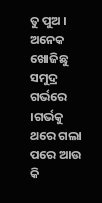ତୁ ପୁଅ । ଅନେକ ଖୋଜିଛୁ ସମୁଦ୍ର ଗର୍ଭରେ ।ଗର୍ଭକୁ ଥରେ ଗଲା ପରେ ଆଉ କି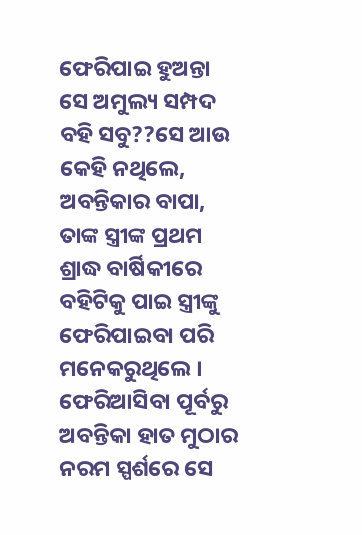ଫେରିପାଇ ହୁଅନ୍ତା ସେ ଅମୁଲ୍ୟ ସମ୍ପଦ ବହି ସବୁ??ସେ ଆଉ କେହି ନଥିଲେ, ଅବନ୍ତିକାର ବାପା, ତାଙ୍କ ସ୍ତ୍ରୀଙ୍କ ପ୍ରଥମ ଶ୍ରାଦ୍ଧ ବାର୍ଷିକୀରେ ବହିଟିକୁ ପାଇ ସ୍ତ୍ରୀଙ୍କୁ ଫେରିପାଇବା ପରି ମନେକରୁଥିଲେ । ଫେରିଆସିବା ପୂର୍ବରୁ ଅବନ୍ତିକା ହାତ ମୁଠାର ନରମ ସ୍ପର୍ଶରେ ସେ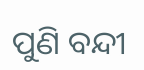ପୁଣି ବନ୍ଦୀ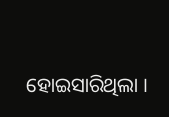ହୋଇସାରିଥିଲା ।